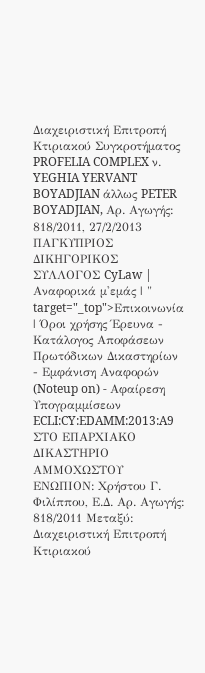Διαχειριστική Επιτροπή Κτιριακού Συγκροτήματος PROFELIA COMPLEX ν. YEGHIA YERVANT BOYADJIAN άλλως PETER BOYADJIAN, Αρ. Αγωγής: 818/2011, 27/2/2013 ΠΑΓΚΥΠΡΙΟΣ ΔΙΚΗΓΟΡΙΚΟΣ ΣΥΛΛΟΓΟΣ CyLaw | Αναφορικά μ'εμάς | " target="_top">Επικοινωνία | Όροι χρήσης Έρευνα - Κατάλογος Αποφάσεων Πρωτόδικων Δικαστηρίων - Εμφάνιση Αναφορών (Noteup on) - Αφαίρεση Υπογραμμίσεων ECLI:CY:EDAMM:2013:A9 ΣΤΟ ΕΠΑΡΧΙΑΚΟ ΔΙΚΑΣΤΗΡΙΟ ΑΜΜΟΧΩΣΤΟΥ ΕΝΩΠΙΟΝ: Χρήστου Γ. Φιλίππου, Ε.Δ. Αρ. Αγωγής: 818/2011 Μεταξύ: Διαχειριστική Επιτροπή Κτιριακού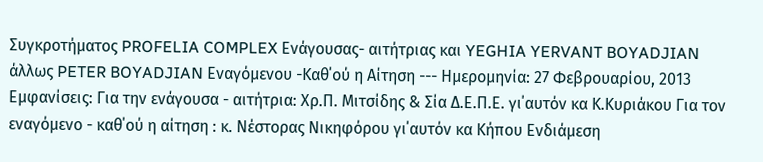Συγκροτήματος PROFELIA COMPLEX Ενάγουσας- αιτήτριας και YEGHIA YERVANT BOYADJIAN άλλως PETER BOYADJIAN Εναγόμενου -Καθ΄ού η Αίτηση --- Ημερομηνία: 27 Φεβρουαρίου, 2013 Εμφανίσεις: Για την ενάγουσα - αιτήτρια: Χρ.Π. Μιτσίδης & Σία Δ.Ε.Π.Ε. γι΄αυτόν κα Κ.Κυριάκου Για τον εναγόμενο - καθ΄ού η αίτηση : κ. Νέστορας Νικηφόρου γι΄αυτόν κα Κήπου Ενδιάμεση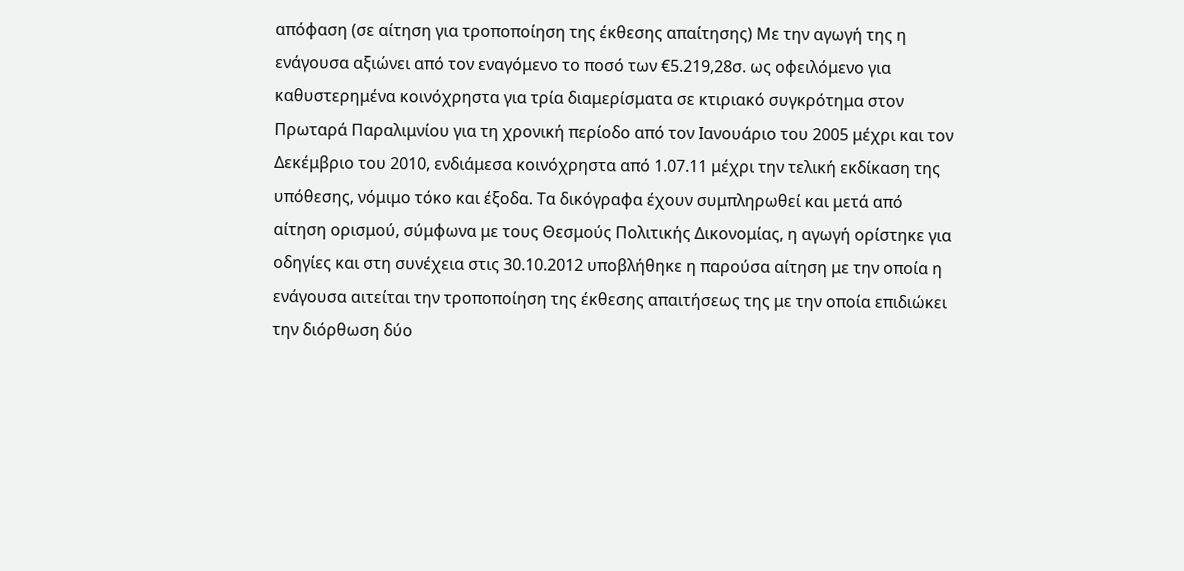απόφαση (σε αίτηση για τροποποίηση της έκθεσης απαίτησης) Με την αγωγή της η ενάγουσα αξιώνει από τον εναγόμενο το ποσό των €5.219,28σ. ως οφειλόμενο για καθυστερημένα κοινόχρηστα για τρία διαμερίσματα σε κτιριακό συγκρότημα στον Πρωταρά Παραλιμνίου για τη χρονική περίοδο από τον Ιανουάριο του 2005 μέχρι και τον Δεκέμβριο του 2010, ενδιάμεσα κοινόχρηστα από 1.07.11 μέχρι την τελική εκδίκαση της υπόθεσης, νόμιμο τόκο και έξοδα. Τα δικόγραφα έχουν συμπληρωθεί και μετά από αίτηση ορισμού, σύμφωνα με τους Θεσμούς Πολιτικής Δικονομίας, η αγωγή ορίστηκε για οδηγίες και στη συνέχεια στις 30.10.2012 υποβλήθηκε η παρούσα αίτηση με την οποία η ενάγουσα αιτείται την τροποποίηση της έκθεσης απαιτήσεως της με την οποία επιδιώκει την διόρθωση δύο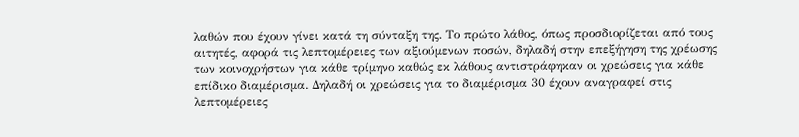λαθών που έχουν γίνει κατά τη σύνταξη της. Το πρώτο λάθος, όπως προσδιορίζεται από τους αιτητές, αφορά τις λεπτομέρειες των αξιούμενων ποσών, δηλαδή στην επεξήγηση της χρέωσης των κοινοχρήστων για κάθε τρίμηνο καθώς εκ λάθους αντιστράφηκαν οι χρεώσεις για κάθε επίδικο διαμέρισμα. Δηλαδή οι χρεώσεις για το διαμέρισμα 30 έχουν αναγραφεί στις λεπτομέρειες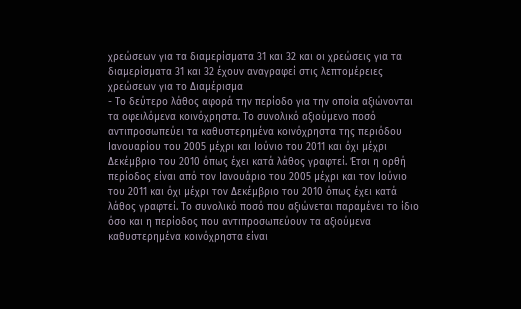χρεώσεων για τα διαμερίσματα 31 και 32 και οι χρεώσεις για τα διαμερίσματα 31 και 32 έχουν αναγραφεί στις λεπτομέρειες χρεώσεων για το Διαμέρισμα
- Το δεύτερο λάθος αφορά την περίοδο για την οποία αξιώνονται τα οφειλόμενα κοινόχρηστα. Το συνολικό αξιούμενο ποσό αντιπροσωπεύει τα καθυστερημένα κοινόχρηστα της περιόδου Ιανουαρίου του 2005 μέχρι και Ιούνιο του 2011 και όχι μέχρι Δεκέμβριο του 2010 όπως έχει κατά λάθος γραφτεί. Έτσι η ορθή περίοδος είναι από τον Ιανουάριο του 2005 μέχρι και τον Ιούνιο του 2011 και όχι μέχρι τον Δεκέμβριο του 2010 όπως έχει κατά λάθος γραφτεί. Το συνολικό ποσό που αξιώνεται παραμένει το ίδιο όσο και η περίοδος που αντιπροσωπεύουν τα αξιούμενα καθυστερημένα κοινόχρηστα είναι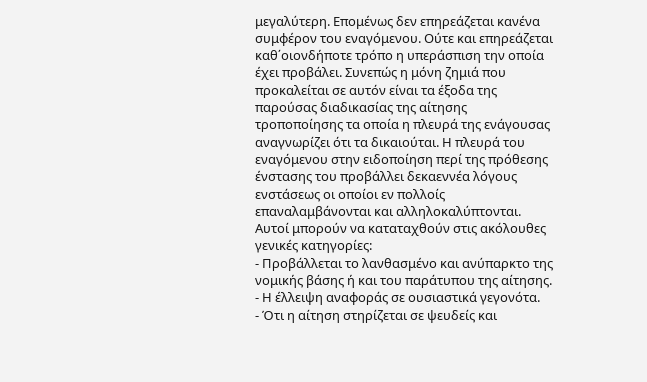μεγαλύτερη. Επομένως δεν επηρεάζεται κανένα συμφέρον του εναγόμενου. Ούτε και επηρεάζεται καθ΄οιονδήποτε τρόπο η υπεράσπιση την οποία έχει προβάλει. Συνεπώς η μόνη ζημιά που προκαλείται σε αυτόν είναι τα έξοδα της παρούσας διαδικασίας της αίτησης τροποποίησης τα οποία η πλευρά της ενάγουσας αναγνωρίζει ότι τα δικαιούται. Η πλευρά του εναγόμενου στην ειδοποίηση περί της πρόθεσης ένστασης του προβάλλει δεκαεννέα λόγους ενστάσεως οι οποίοι εν πολλοίς επαναλαμβάνονται και αλληλοκαλύπτονται. Αυτοί μπορούν να καταταχθούν στις ακόλουθες γενικές κατηγορίες:
- Προβάλλεται το λανθασμένο και ανύπαρκτο της νομικής βάσης ή και του παράτυπου της αίτησης.
- Η έλλειψη αναφοράς σε ουσιαστικά γεγονότα.
- Ότι η αίτηση στηρίζεται σε ψευδείς και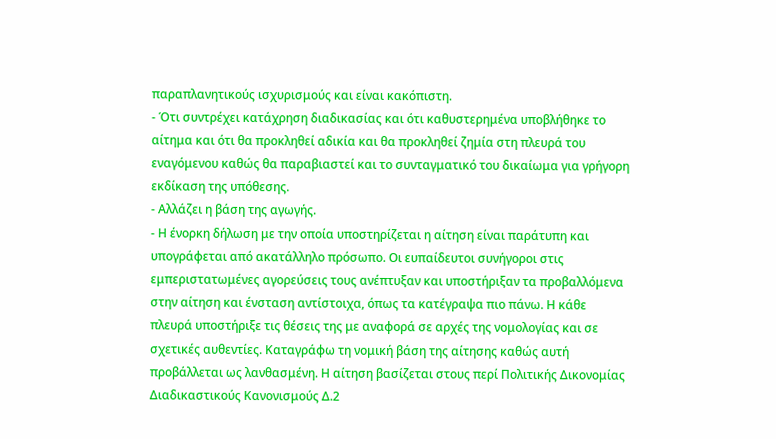παραπλανητικούς ισχυρισμούς και είναι κακόπιστη.
- Ότι συντρέχει κατάχρηση διαδικασίας και ότι καθυστερημένα υποβλήθηκε το αίτημα και ότι θα προκληθεί αδικία και θα προκληθεί ζημία στη πλευρά του εναγόμενου καθώς θα παραβιαστεί και το συνταγματικό του δικαίωμα για γρήγορη εκδίκαση της υπόθεσης.
- Αλλάζει η βάση της αγωγής.
- Η ένορκη δήλωση με την οποία υποστηρίζεται η αίτηση είναι παράτυπη και υπογράφεται από ακατάλληλο πρόσωπο. Οι ευπαίδευτοι συνήγοροι στις εμπεριστατωμένες αγορεύσεις τους ανέπτυξαν και υποστήριξαν τα προβαλλόμενα στην αίτηση και ένσταση αντίστοιχα, όπως τα κατέγραψα πιο πάνω. Η κάθε πλευρά υποστήριξε τις θέσεις της με αναφορά σε αρχές της νομολογίας και σε σχετικές αυθεντίες. Καταγράφω τη νομική βάση της αίτησης καθώς αυτή προβάλλεται ως λανθασμένη. Η αίτηση βασίζεται στους περί Πολιτικής Δικονομίας Διαδικαστικούς Κανονισμούς Δ.2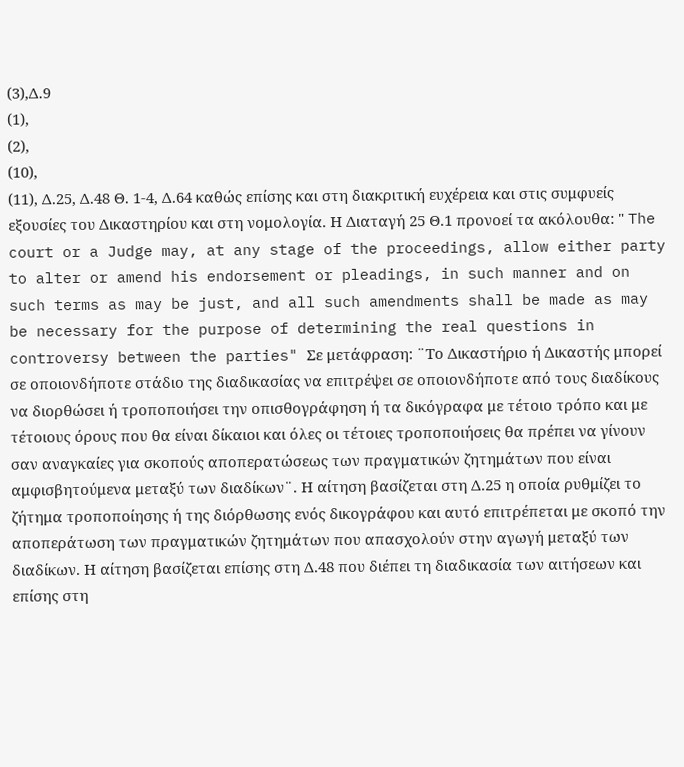(3),Δ.9
(1),
(2),
(10),
(11), Δ.25, Δ.48 Θ. 1-4, Δ.64 καθώς επίσης και στη διακριτική ευχέρεια και στις συμφυείς εξουσίες του Δικαστηρίου και στη νομολογία. Η Διαταγή 25 Θ.1 προνοεί τα ακόλουθα: " The court or a Judge may, at any stage of the proceedings, allow either party to alter or amend his endorsement or pleadings, in such manner and on such terms as may be just, and all such amendments shall be made as may be necessary for the purpose of determining the real questions in controversy between the parties" Σε μετάφραση: ¨Το Δικαστήριο ή Δικαστής μπορεί σε οποιονδήποτε στάδιο της διαδικασίας να επιτρέψει σε οποιονδήποτε από τους διαδίκους να διορθώσει ή τροποποιήσει την οπισθογράφηση ή τα δικόγραφα με τέτοιο τρόπο και με τέτοιους όρους που θα είναι δίκαιοι και όλες οι τέτοιες τροποποιήσεις θα πρέπει να γίνουν σαν αναγκαίες για σκοπούς αποπερατώσεως των πραγματικών ζητημάτων που είναι αμφισβητούμενα μεταξύ των διαδίκων¨. Η αίτηση βασίζεται στη Δ.25 η οποία ρυθμίζει το ζήτημα τροποποίησης ή της διόρθωσης ενός δικογράφου και αυτό επιτρέπεται με σκοπό την αποπεράτωση των πραγματικών ζητημάτων που απασχολούν στην αγωγή μεταξύ των διαδίκων. Η αίτηση βασίζεται επίσης στη Δ.48 που διέπει τη διαδικασία των αιτήσεων και επίσης στη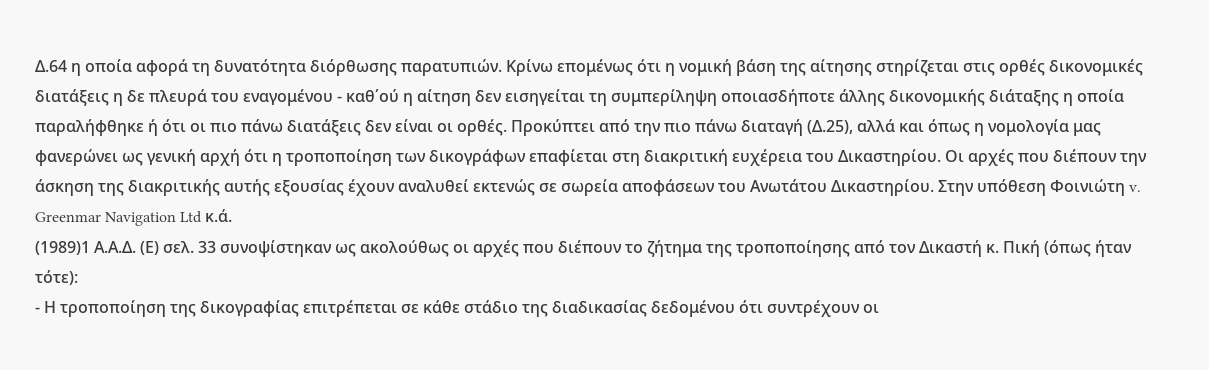Δ.64 η οποία αφορά τη δυνατότητα διόρθωσης παρατυπιών. Κρίνω επομένως ότι η νομική βάση της αίτησης στηρίζεται στις ορθές δικονομικές διατάξεις η δε πλευρά του εναγομένου - καθ΄ού η αίτηση δεν εισηγείται τη συμπερίληψη οποιασδήποτε άλλης δικονομικής διάταξης η οποία παραλήφθηκε ή ότι οι πιο πάνω διατάξεις δεν είναι οι ορθές. Προκύπτει από την πιο πάνω διαταγή (Δ.25), αλλά και όπως η νομολογία μας φανερώνει ως γενική αρχή ότι η τροποποίηση των δικογράφων επαφίεται στη διακριτική ευχέρεια του Δικαστηρίου. Οι αρχές που διέπουν την άσκηση της διακριτικής αυτής εξουσίας έχουν αναλυθεί εκτενώς σε σωρεία αποφάσεων του Ανωτάτου Δικαστηρίου. Στην υπόθεση Φοινιώτη v. Greenmar Navigation Ltd κ.ά.
(1989)1 Α.Α.Δ. (Ε) σελ. 33 συνοψίστηκαν ως ακολούθως οι αρχές που διέπουν το ζήτημα της τροποποίησης από τον Δικαστή κ. Πική (όπως ήταν τότε):
- Η τροποποίηση της δικογραφίας επιτρέπεται σε κάθε στάδιο της διαδικασίας δεδομένου ότι συντρέχουν οι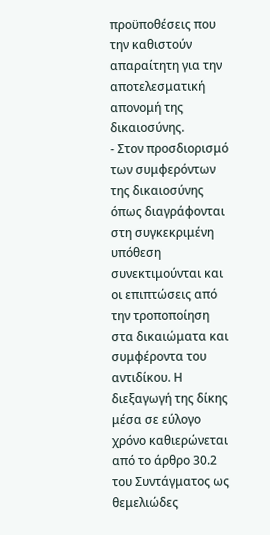προϋποθέσεις που την καθιστούν απαραίτητη για την αποτελεσματική απονομή της δικαιοσύνης.
- Στον προσδιορισμό των συμφερόντων της δικαιοσύνης όπως διαγράφονται στη συγκεκριμένη υπόθεση συνεκτιμούνται και οι επιπτώσεις από την τροποποίηση στα δικαιώματα και συμφέροντα του αντιδίκου. Η διεξαγωγή της δίκης μέσα σε εύλογο χρόνο καθιερώνεται από το άρθρο 30.2 του Συντάγματος ως θεμελιώδες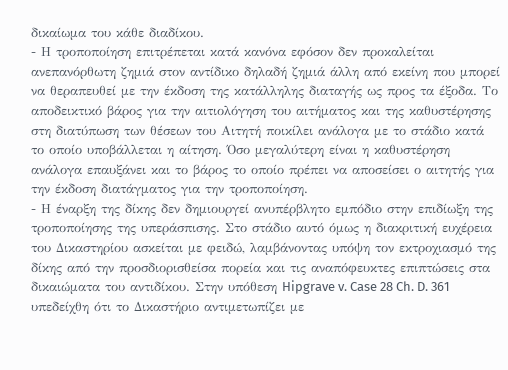δικαίωμα του κάθε διαδίκου.
- Η τροποποίηση επιτρέπεται κατά κανόνα εφόσον δεν προκαλείται ανεπανόρθωτη ζημιά στον αντίδικο δηλαδή ζημιά άλλη από εκείνη που μπορεί να θεραπευθεί με την έκδοση της κατάλληλης διαταγής ως προς τα έξοδα. Το αποδεικτικό βάρος για την αιτιολόγηση του αιτήματος και της καθυστέρησης στη διατύπωση των θέσεων του Αιτητή ποικίλει ανάλογα με το στάδιο κατά το οποίο υποβάλλεται η αίτηση. Όσο μεγαλύτερη είναι η καθυστέρηση ανάλογα επαυξάνει και το βάρος το οποίο πρέπει να αποσείσει ο αιτητής για την έκδοση διατάγματος για την τροποποίηση.
- Η έναρξη της δίκης δεν δημιουργεί ανυπέρβλητο εμπόδιο στην επιδίωξη της τροποποίησης της υπεράσπισης. Στο στάδιο αυτό όμως η διακριτική ευχέρεια του Δικαστηρίου ασκείται με φειδώ, λαμβάνοντας υπόψη τον εκτροχιασμό της δίκης από την προσδιορισθείσα πορεία και τις αναπόφευκτες επιπτώσεις στα δικαιώματα του αντιδίκου. Στην υπόθεση Hipgrave v. Case 28 Ch. D. 361 υπεδείχθη ότι το Δικαστήριο αντιμετωπίζει με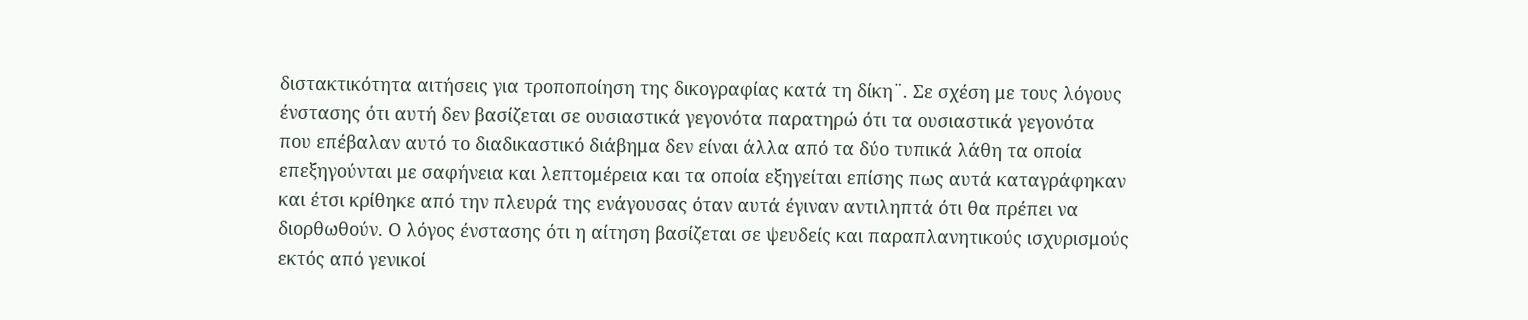διστακτικότητα αιτήσεις για τροποποίηση της δικογραφίας κατά τη δίκη¨. Σε σχέση με τους λόγους ένστασης ότι αυτή δεν βασίζεται σε ουσιαστικά γεγονότα παρατηρώ ότι τα ουσιαστικά γεγονότα που επέβαλαν αυτό το διαδικαστικό διάβημα δεν είναι άλλα από τα δύο τυπικά λάθη τα οποία επεξηγούνται με σαφήνεια και λεπτομέρεια και τα οποία εξηγείται επίσης πως αυτά καταγράφηκαν και έτσι κρίθηκε από την πλευρά της ενάγουσας όταν αυτά έγιναν αντιληπτά ότι θα πρέπει να διορθωθούν. Ο λόγος ένστασης ότι η αίτηση βασίζεται σε ψευδείς και παραπλανητικούς ισχυρισμούς εκτός από γενικοί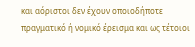και αόριστοι δεν έχουν οποιοδήποτε πραγματικό ή νομικό έρεισμα και ως τέτοιοι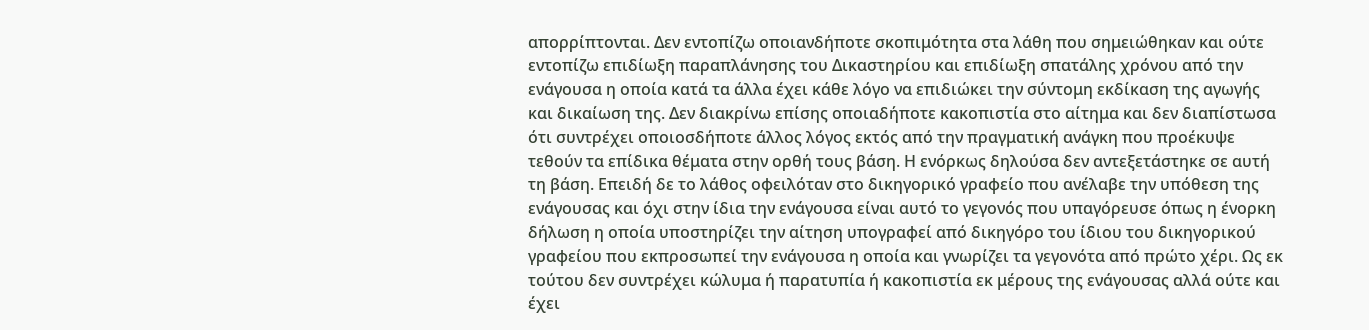απορρίπτονται. Δεν εντοπίζω οποιανδήποτε σκοπιμότητα στα λάθη που σημειώθηκαν και ούτε εντοπίζω επιδίωξη παραπλάνησης του Δικαστηρίου και επιδίωξη σπατάλης χρόνου από την ενάγουσα η οποία κατά τα άλλα έχει κάθε λόγο να επιδιώκει την σύντομη εκδίκαση της αγωγής και δικαίωση της. Δεν διακρίνω επίσης οποιαδήποτε κακοπιστία στο αίτημα και δεν διαπίστωσα ότι συντρέχει οποιοσδήποτε άλλος λόγος εκτός από την πραγματική ανάγκη που προέκυψε τεθούν τα επίδικα θέματα στην ορθή τους βάση. Η ενόρκως δηλούσα δεν αντεξετάστηκε σε αυτή τη βάση. Επειδή δε το λάθος οφειλόταν στο δικηγορικό γραφείο που ανέλαβε την υπόθεση της ενάγουσας και όχι στην ίδια την ενάγουσα είναι αυτό το γεγονός που υπαγόρευσε όπως η ένορκη δήλωση η οποία υποστηρίζει την αίτηση υπογραφεί από δικηγόρο του ίδιου του δικηγορικού γραφείου που εκπροσωπεί την ενάγουσα η οποία και γνωρίζει τα γεγονότα από πρώτο χέρι. Ως εκ τούτου δεν συντρέχει κώλυμα ή παρατυπία ή κακοπιστία εκ μέρους της ενάγουσας αλλά ούτε και έχει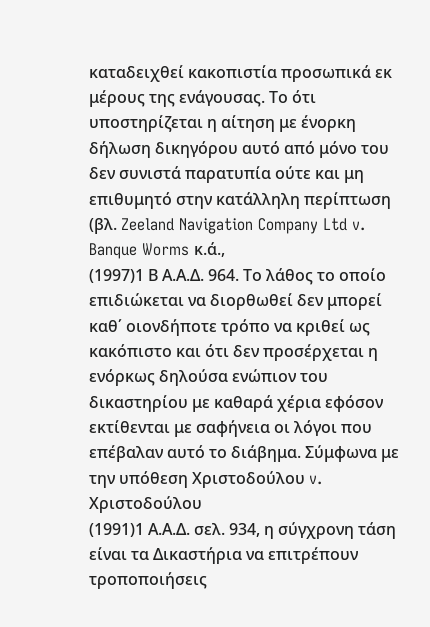καταδειχθεί κακοπιστία προσωπικά εκ μέρους της ενάγουσας. Το ότι υποστηρίζεται η αίτηση με ένορκη δήλωση δικηγόρου αυτό από μόνο του δεν συνιστά παρατυπία ούτε και μη επιθυμητό στην κατάλληλη περίπτωση (βλ. Zeeland Navigation Company Ltd v. Banque Worms κ.ά.,
(1997)1 Β Α.Α.Δ. 964. Το λάθος το οποίο επιδιώκεται να διορθωθεί δεν μπορεί καθ΄ οιονδήποτε τρόπο να κριθεί ως κακόπιστο και ότι δεν προσέρχεται η ενόρκως δηλούσα ενώπιον του δικαστηρίου με καθαρά χέρια εφόσον εκτίθενται με σαφήνεια οι λόγοι που επέβαλαν αυτό το διάβημα. Σύμφωνα με την υπόθεση Χριστοδούλoυ v. Χριστοδούλου
(1991)1 Α.Α.Δ. σελ. 934, η σύγχρονη τάση είναι τα Δικαστήρια να επιτρέπουν τροποποιήσεις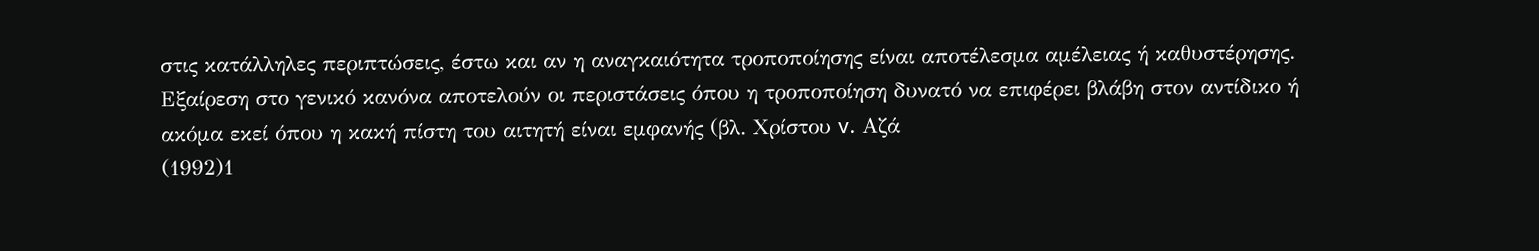στις κατάλληλες περιπτώσεις, έστω και αν η αναγκαιότητα τροποποίησης είναι αποτέλεσμα αμέλειας ή καθυστέρησης. Εξαίρεση στο γενικό κανόνα αποτελούν οι περιστάσεις όπου η τροποποίηση δυνατό να επιφέρει βλάβη στον αντίδικο ή ακόμα εκεί όπου η κακή πίστη του αιτητή είναι εμφανής (βλ. Χρίστου v. Αζά
(1992)1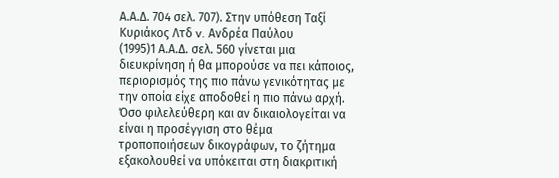Α.Α.Δ. 704 σελ. 707). Στην υπόθεση Ταξί Κυριάκος Λτδ v. Ανδρέα Παύλου
(1995)1 Α.Α.Δ. σελ. 560 γίνεται μια διευκρίνηση ή θα μπορούσε να πει κάποιος, περιορισμός της πιο πάνω γενικότητας με την οποία είχε αποδοθεί η πιο πάνω αρχή. Όσο φιλελεύθερη και αν δικαιολογείται να είναι η προσέγγιση στο θέμα τροποποιήσεων δικογράφων, το ζήτημα εξακολουθεί να υπόκειται στη διακριτική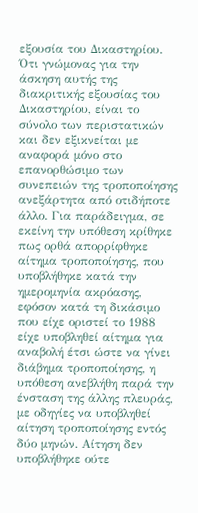εξουσία του Δικαστηρίου. Ότι γνώμονας για την άσκηση αυτής της διακριτικής εξουσίας του Δικαστηρίου, είναι το σύνολο των περιστατικών και δεν εξικνείται με αναφορά μόνο στο επανορθώσιμο των συνεπειών της τροποποίησης ανεξάρτητα από οτιδήποτε άλλο. Για παράδειγμα, σε εκείνη την υπόθεση κρίθηκε πως ορθά απορρίφθηκε αίτημα τροποποίησης, που υποβλήθηκε κατά την ημερομηνία ακρόασης, εφόσον κατά τη δικάσιμο που είχε οριστεί το 1988 είχε υποβληθεί αίτημα για αναβολή έτσι ώστε να γίνει διάβημα τροποποίησης, η υπόθεση ανεβλήθη παρά την ένσταση της άλλης πλευράς, με οδηγίες να υποβληθεί αίτηση τροποποίησης εντός δύο μηνών. Αίτηση δεν υποβλήθηκε ούτε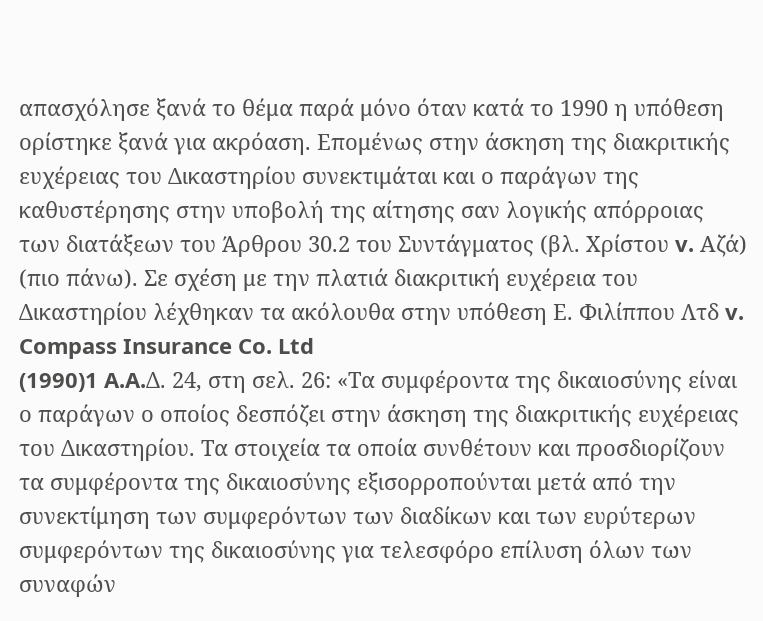απασχόλησε ξανά το θέμα παρά μόνο όταν κατά το 1990 η υπόθεση ορίστηκε ξανά για ακρόαση. Επομένως στην άσκηση της διακριτικής ευχέρειας του Δικαστηρίου συνεκτιμάται και ο παράγων της καθυστέρησης στην υποβολή της αίτησης σαν λογικής απόρροιας των διατάξεων του Άρθρου 30.2 του Συντάγματος (βλ. Χρίστου v. Αζά) (πιο πάνω). Σε σχέση με την πλατιά διακριτική ευχέρεια του Δικαστηρίου λέχθηκαν τα ακόλουθα στην υπόθεση Ε. Φιλίππου Λτδ v. Compass Insurance Co. Ltd
(1990)1 A.A.Δ. 24, στη σελ. 26: «Τα συμφέροντα της δικαιοσύνης είναι ο παράγων ο οποίος δεσπόζει στην άσκηση της διακριτικής ευχέρειας του Δικαστηρίου. Τα στοιχεία τα οποία συνθέτουν και προσδιορίζουν τα συμφέροντα της δικαιοσύνης εξισορροπούνται μετά από την συνεκτίμηση των συμφερόντων των διαδίκων και των ευρύτερων συμφερόντων της δικαιοσύνης για τελεσφόρο επίλυση όλων των συναφών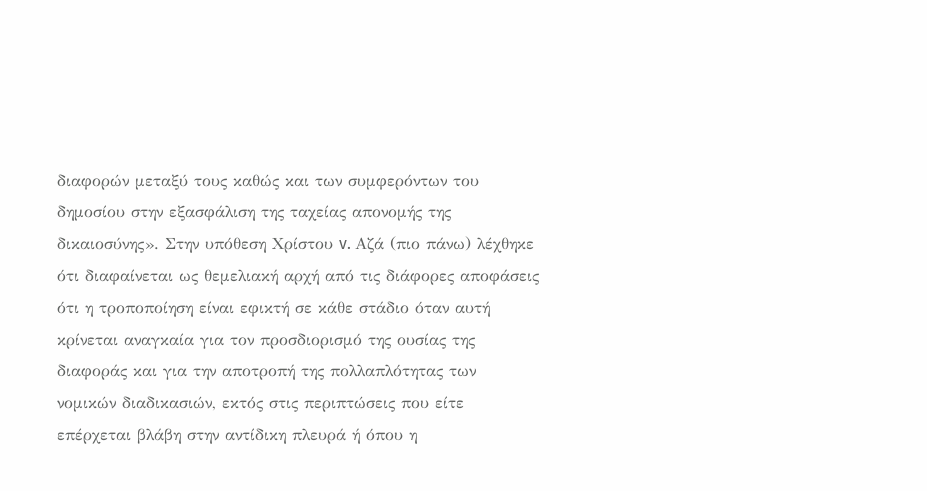διαφορών μεταξύ τους καθώς και των συμφερόντων του δημοσίου στην εξασφάλιση της ταχείας απονομής της δικαιοσύνης». Στην υπόθεση Χρίστου v. Αζά (πιο πάνω) λέχθηκε ότι διαφαίνεται ως θεμελιακή αρχή από τις διάφορες αποφάσεις ότι η τροποποίηση είναι εφικτή σε κάθε στάδιο όταν αυτή κρίνεται αναγκαία για τον προσδιορισμό της ουσίας της διαφοράς και για την αποτροπή της πολλαπλότητας των νομικών διαδικασιών, εκτός στις περιπτώσεις που είτε επέρχεται βλάβη στην αντίδικη πλευρά ή όπου η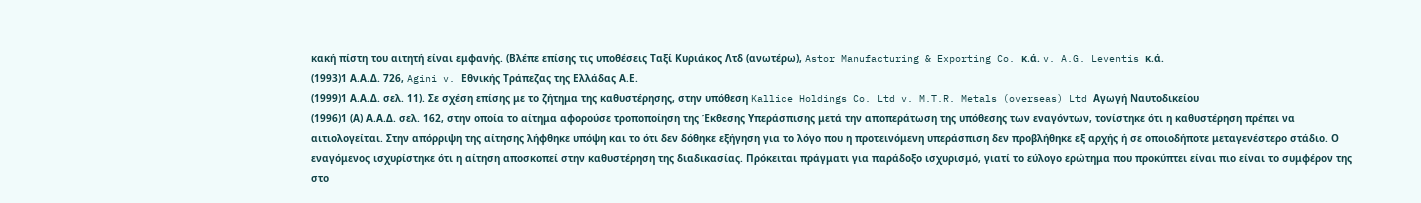κακή πίστη του αιτητή είναι εμφανής. (Βλέπε επίσης τις υποθέσεις Ταξί Κυριάκος Λτδ (ανωτέρω), Astor Manufacturing & Exporting Co. κ.ά. v. A.G. Leventis κ.ά.
(1993)1 Α.Α.Δ. 726, Agini v. Εθνικής Τράπεζας της Ελλάδας Α.Ε.
(1999)1 Α.Α.Δ. σελ. 11). Σε σχέση επίσης με το ζήτημα της καθυστέρησης, στην υπόθεση Kallice Holdings Co. Ltd v. M.T.R. Metals (overseas) Ltd Αγωγή Ναυτοδικείου
(1996)1 (Α) Α.Α.Δ. σελ. 162, στην οποία το αίτημα αφορούσε τροποποίηση της Έκθεσης Υπεράσπισης μετά την αποπεράτωση της υπόθεσης των εναγόντων, τονίστηκε ότι η καθυστέρηση πρέπει να αιτιολογείται. Στην απόρριψη της αίτησης λήφθηκε υπόψη και το ότι δεν δόθηκε εξήγηση για το λόγο που η προτεινόμενη υπεράσπιση δεν προβλήθηκε εξ αρχής ή σε οποιοδήποτε μεταγενέστερο στάδιο. Ο εναγόμενος ισχυρίστηκε ότι η αίτηση αποσκοπεί στην καθυστέρηση της διαδικασίας. Πρόκειται πράγματι για παράδοξο ισχυρισμό, γιατί το εύλογο ερώτημα που προκύπτει είναι πιο είναι το συμφέρον της στο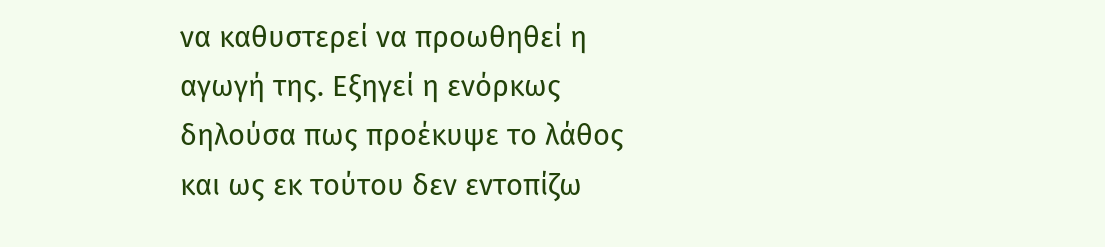να καθυστερεί να προωθηθεί η αγωγή της. Εξηγεί η ενόρκως δηλούσα πως προέκυψε το λάθος και ως εκ τούτου δεν εντοπίζω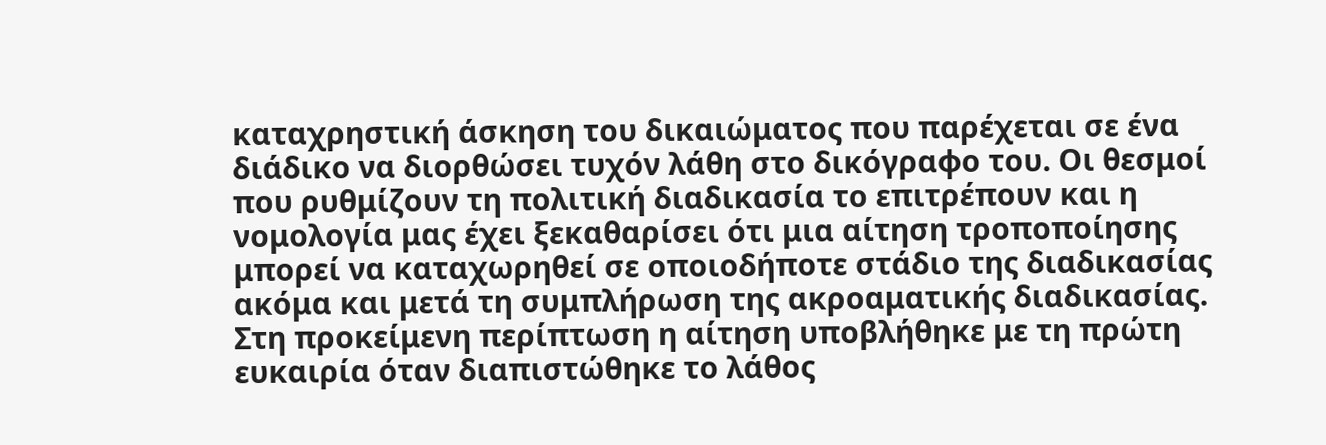καταχρηστική άσκηση του δικαιώματος που παρέχεται σε ένα διάδικο να διορθώσει τυχόν λάθη στο δικόγραφο του. Οι θεσμοί που ρυθμίζουν τη πολιτική διαδικασία το επιτρέπουν και η νομολογία μας έχει ξεκαθαρίσει ότι μια αίτηση τροποποίησης μπορεί να καταχωρηθεί σε οποιοδήποτε στάδιο της διαδικασίας ακόμα και μετά τη συμπλήρωση της ακροαματικής διαδικασίας. Στη προκείμενη περίπτωση η αίτηση υποβλήθηκε με τη πρώτη ευκαιρία όταν διαπιστώθηκε το λάθος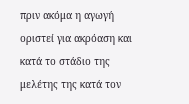πριν ακόμα η αγωγή οριστεί για ακρόαση και κατά το στάδιο της μελέτης της κατά τον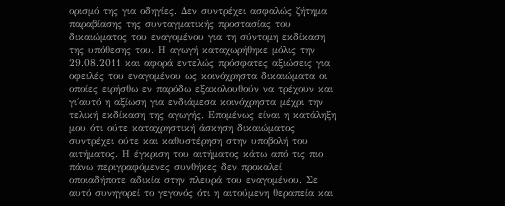ορισμό της για οδηγίες. Δεν συντρέχει ασφαλώς ζήτημα παραβίασης της συνταγματικής προστασίας του δικαιώματος του εναγομένου για τη σύντομη εκδίκαση της υπόθεσης του. Η αγωγή καταχωρήθηκε μόλις την 29.08.2011 και αφορά εντελώς πρόσφατες αξιώσεις για οφειλές του εναγομένου ως κοινόχρηστα δικαιώματα οι οποίες ειρήσθω εν παρόδω εξακολουθούν να τρέχουν και γι΄αυτό η αξίωση για ενδιάμεσα κοινόχρηστα μέχρι την τελική εκδίκαση της αγωγής. Επομένως είναι η κατάληξη μου ότι ούτε καταχρηστική άσκηση δικαιώματος συντρέχει ούτε και καθυστέρηση στην υποβολή του αιτήματος. Η έγκριση του αιτήματος κάτω από τις πιο πάνω περιγραφόμενες συνθήκες δεν προκαλεί οποιαδήποτε αδικία στην πλευρά του εναγομένου. Σε αυτό συνηγορεί το γεγονός ότι η αιτούμενη θεραπεία και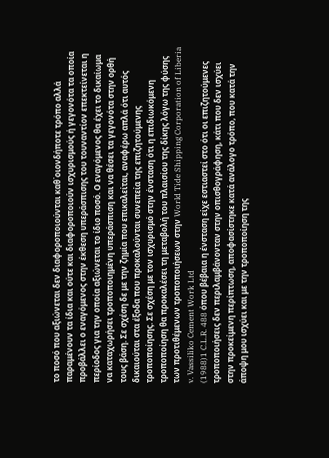το ποσό που αξιώνεται δεν διαφοροποιούνται καθ΄οιονδήποτε τρόπο αλλά παραμένουν τα ίδια και ούτε και διαφοροποιούν ισχυρισμούς ή γεγονότα τα οποία προβάλλει ο εναγόμενος στην έκθεση υπεράσπισης του τουναντίον επεκτείνεται η περίοδος για την οποία αξιώνεται το ίδιο ποσό. Ο εναγόμενος θα έχει το δικαίωμα να καταχωρήσει τροποποιημένη υπεράσπιση και να θέσει τα γεγονότα στην ορθή τους βάση. Σε σχέση δε με την ζημία που επικαλείται, αναφέρω απλά ότι αυτός δικαιούται στα έξοδα που προκαλούνται συνεπεία της επιζητούμενης τροποποίησης. Σε σχέση με τον ισχυρισμό στην ένσταση ότι η επιδιωκόμενη τροποποίηση θα προκαλέσει τη μεταβολή του πλαισίου της δίκης λόγω της φύσης των προτιθέμενων τροποποιήσεων στην World Tide Shipping Corporation of Liberia v. Vassiliko Cement Work Ltd
(1988)1 C.L.R. 488 όπου βέβαια η ένσταση είχε εστιαστεί στο ότι οι επιζητούμενες τροποποιήσεις δεν περιλαμβάνονταν στην οπισθογράφηση, κάτι που δεν ισχύει στην προκείμενη περίπτωση, αποφασίστηκε κατά ανάλογο τρόπο, που κατά την άποψη μου ισχύει και με την τροποποίηση της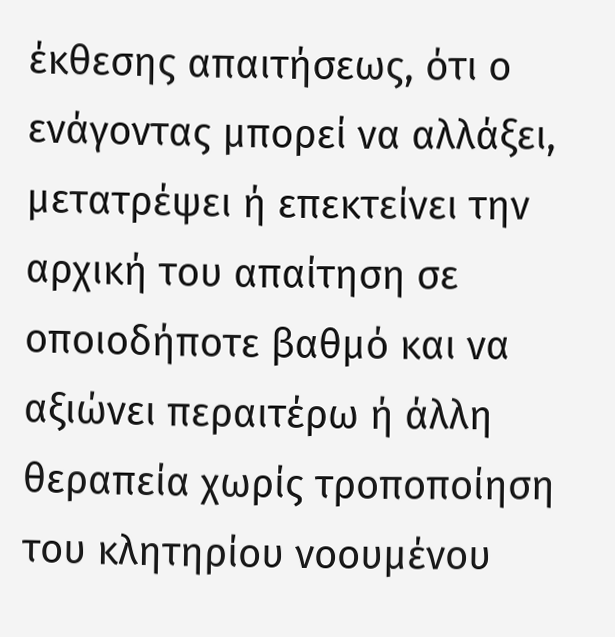έκθεσης απαιτήσεως, ότι ο ενάγοντας μπορεί να αλλάξει, μετατρέψει ή επεκτείνει την αρχική του απαίτηση σε οποιοδήποτε βαθμό και να αξιώνει περαιτέρω ή άλλη θεραπεία χωρίς τροποποίηση του κλητηρίου νοουμένου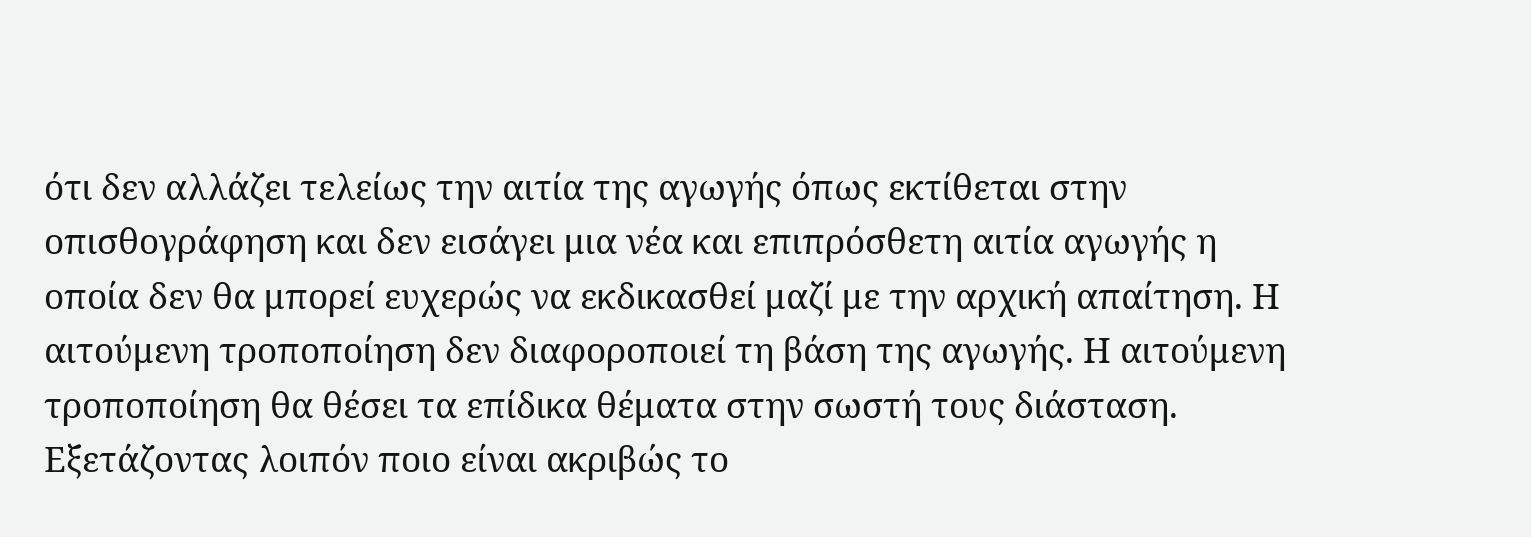ότι δεν αλλάζει τελείως την αιτία της αγωγής όπως εκτίθεται στην οπισθογράφηση και δεν εισάγει μια νέα και επιπρόσθετη αιτία αγωγής η οποία δεν θα μπορεί ευχερώς να εκδικασθεί μαζί με την αρχική απαίτηση. Η αιτούμενη τροποποίηση δεν διαφοροποιεί τη βάση της αγωγής. Η αιτούμενη τροποποίηση θα θέσει τα επίδικα θέματα στην σωστή τους διάσταση. Εξετάζοντας λοιπόν ποιο είναι ακριβώς το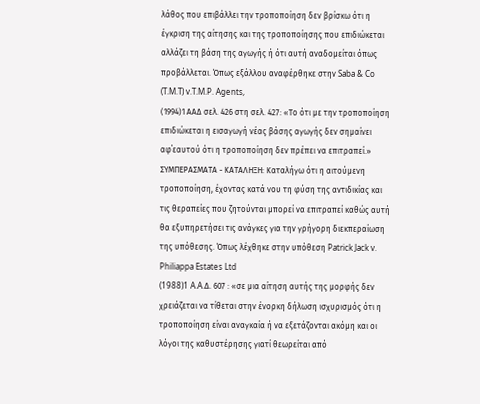λάθος που επιβάλλει την τροποποίηση δεν βρίσκω ότι η έγκριση της αίτησης και της τροποποίησης που επιδιώκεται αλλάζει τη βάση της αγωγής ή ότι αυτή αναδομείται όπως προβάλλεται. Όπως εξάλλου αναφέρθηκε στην Saba & Co (T.M.T) v.T.M.P. Agents,
(1994)1 ΑΑΔ σελ. 426 στη σελ. 427: «Το ότι με την τροποποίηση επιδιώκεται η εισαγωγή νέας βάσης αγωγής δεν σημαίνει αφ΄εαυτού ότι η τροποποίηση δεν πρέπει να επιτραπεί.» ΣΥΜΠΕΡΑΣΜΑΤΑ - ΚΑΤΑΛΗΞΗ: Καταλήγω ότι η αιτούμενη τροποποίηση, έχοντας κατά νου τη φύση της αντιδικίας και τις θεραπείες που ζητούνται μπορεί να επιτραπεί καθώς αυτή θα εξυπηρετήσει τις ανάγκες για την γρήγορη διεκπεραίωση της υπόθεσης. Όπως λέχθηκε στην υπόθεση Patrick Jack v. Philiappa Estates Ltd
(1988)1 A.A.Δ. 607 : «σε μια αίτηση αυτής της μορφής δεν χρειάζεται να τίθεται στην ένορκη δήλωση ισχυρισμός ότι η τροποποίηση είναι αναγκαία ή να εξετάζονται ακόμη και οι λόγοι της καθυστέρησης γιατί θεωρείται από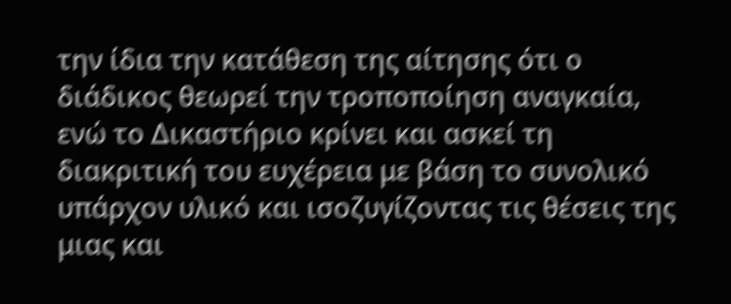την ίδια την κατάθεση της αίτησης ότι ο διάδικος θεωρεί την τροποποίηση αναγκαία, ενώ το Δικαστήριο κρίνει και ασκεί τη διακριτική του ευχέρεια με βάση το συνολικό υπάρχον υλικό και ισοζυγίζοντας τις θέσεις της μιας και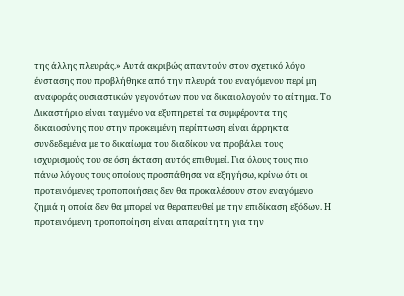της άλλης πλευράς.» Αυτά ακριβώς απαντούν στον σχετικό λόγο ένστασης που προβλήθηκε από την πλευρά του εναγόμενου περί μη αναφοράς ουσιαστικών γεγονότων που να δικαιολογούν το αίτημα. Το Δικαστήριο είναι ταγμένο να εξυπηρετεί τα συμφέροντα της δικαιοσύνης που στην προκειμένη περίπτωση είναι άρρηκτα συνδεδεμένα με το δικαίωμα του διαδίκου να προβάλει τους ισχυρισμούς του σε όση έκταση αυτός επιθυμεί. Για όλους τους πιο πάνω λόγους τους οποίους προσπάθησα να εξηγήσω, κρίνω ότι οι προτεινόμενες τροποποιήσεις δεν θα προκαλέσουν στον εναγόμενο ζημιά η οποία δεν θα μπορεί να θεραπευθεί με την επιδίκαση εξόδων. Η προτεινόμενη τροποποίηση είναι απαραίτητη για την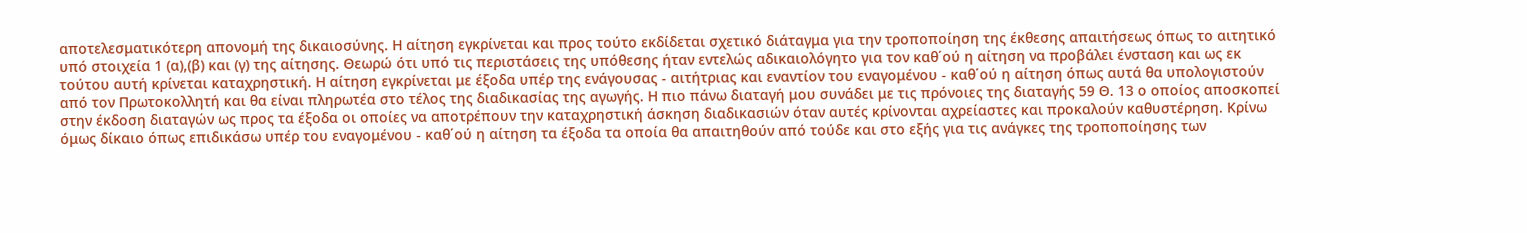αποτελεσματικότερη απονομή της δικαιοσύνης. Η αίτηση εγκρίνεται και προς τούτο εκδίδεται σχετικό διάταγμα για την τροποποίηση της έκθεσης απαιτήσεως όπως το αιτητικό υπό στοιχεία 1 (α),(β) και (γ) της αίτησης. Θεωρώ ότι υπό τις περιστάσεις της υπόθεσης ήταν εντελώς αδικαιολόγητο για τον καθ΄ού η αίτηση να προβάλει ένσταση και ως εκ τούτου αυτή κρίνεται καταχρηστική. Η αίτηση εγκρίνεται με έξοδα υπέρ της ενάγουσας - αιτήτριας και εναντίον του εναγομένου - καθ΄ού η αίτηση όπως αυτά θα υπολογιστούν από τον Πρωτοκολλητή και θα είναι πληρωτέα στο τέλος της διαδικασίας της αγωγής. Η πιο πάνω διαταγή μου συνάδει με τις πρόνοιες της διαταγής 59 Θ. 13 ο οποίος αποσκοπεί στην έκδοση διαταγών ως προς τα έξοδα οι οποίες να αποτρέπουν την καταχρηστική άσκηση διαδικασιών όταν αυτές κρίνονται αχρείαστες και προκαλούν καθυστέρηση. Κρίνω όμως δίκαιο όπως επιδικάσω υπέρ του εναγομένου - καθ΄ού η αίτηση τα έξοδα τα οποία θα απαιτηθούν από τούδε και στο εξής για τις ανάγκες της τροποποίησης των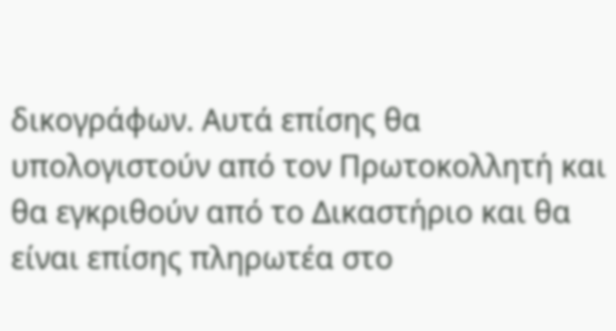δικογράφων. Αυτά επίσης θα υπολογιστούν από τον Πρωτοκολλητή και θα εγκριθούν από το Δικαστήριο και θα είναι επίσης πληρωτέα στο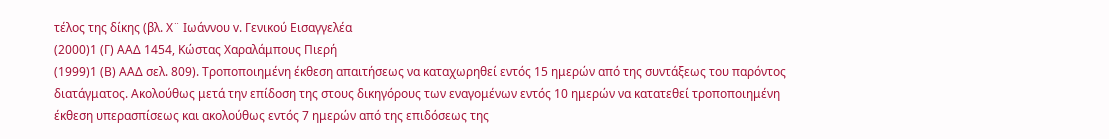τέλος της δίκης (βλ. Χ¨ Ιωάννου v. Γενικού Εισαγγελέα
(2000)1 (Γ) ΑΑΔ 1454, Κώστας Χαραλάμπους Πιερή
(1999)1 (Β) ΑΑΔ σελ. 809). Τροποποιημένη έκθεση απαιτήσεως να καταχωρηθεί εντός 15 ημερών από της συντάξεως του παρόντος διατάγματος. Ακολούθως μετά την επίδοση της στους δικηγόρους των εναγομένων εντός 10 ημερών να κατατεθεί τροποποιημένη έκθεση υπερασπίσεως και ακολούθως εντός 7 ημερών από της επιδόσεως της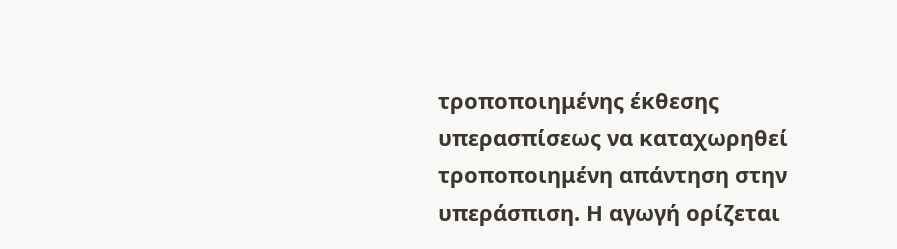τροποποιημένης έκθεσης υπερασπίσεως να καταχωρηθεί τροποποιημένη απάντηση στην υπεράσπιση. Η αγωγή ορίζεται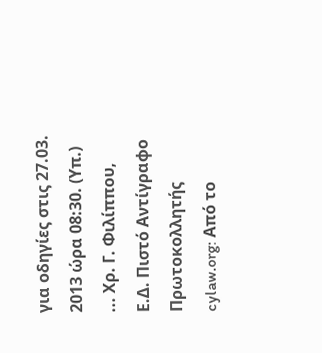για οδηγίες στις 27.03. 2013 ώρα 08:30. (Υπ.) ... Χρ. Γ. Φιλίππου, Ε.Δ. Πιστό Αντίγραφο Πρωτοκολλητής cylaw.org: Από το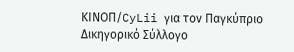ΚΙΝOΠ/CyLii για τον Παγκύπριο Δικηγορικό Σύλλογο